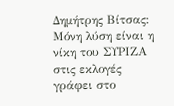Δημήτρης Βίτσας: Μόνη λύση είναι η νίκη του ΣΥΡΙΖΑ στις εκλογές
γράφει στο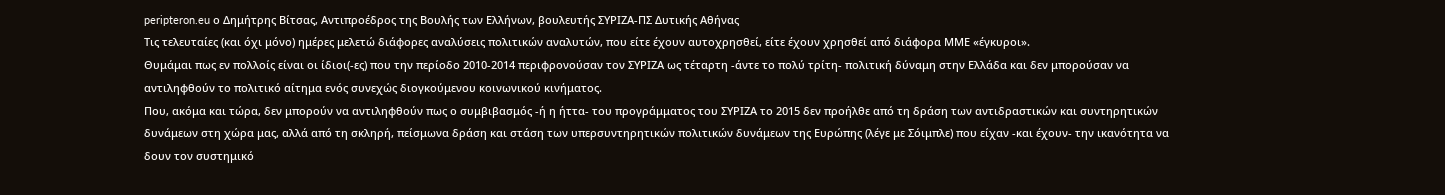peripteron.eu ο Δημήτρης Βίτσας, Αντιπροέδρος της Βουλής των Ελλήνων, βουλευτής ΣΥΡΙΖΑ-ΠΣ Δυτικής Αθήνας
Τις τελευταίες (και όχι μόνο) ημέρες μελετώ διάφορες αναλύσεις πολιτικών αναλυτών, που είτε έχουν αυτοχρησθεί, είτε έχουν χρησθεί από διάφορα ΜΜΕ «έγκυροι».
Θυμάμαι πως εν πολλοίς είναι οι ίδιοι(-ες) που την περίοδο 2010-2014 περιφρονούσαν τον ΣΥΡΙΖΑ ως τέταρτη -άντε το πολύ τρίτη- πολιτική δύναμη στην Ελλάδα και δεν μπορούσαν να αντιληφθούν το πολιτικό αίτημα ενός συνεχώς διογκούμενου κοινωνικού κινήματος.
Που, ακόμα και τώρα, δεν μπορούν να αντιληφθούν πως ο συμβιβασμός -ή η ήττα- του προγράμματος του ΣΥΡΙΖΑ το 2015 δεν προήλθε από τη δράση των αντιδραστικών και συντηρητικών δυνάμεων στη χώρα μας, αλλά από τη σκληρή, πείσμωνα δράση και στάση των υπερσυντηρητικών πολιτικών δυνάμεων της Ευρώπης (λέγε με Σόιμπλε) που είχαν -και έχουν- την ικανότητα να δουν τον συστημικό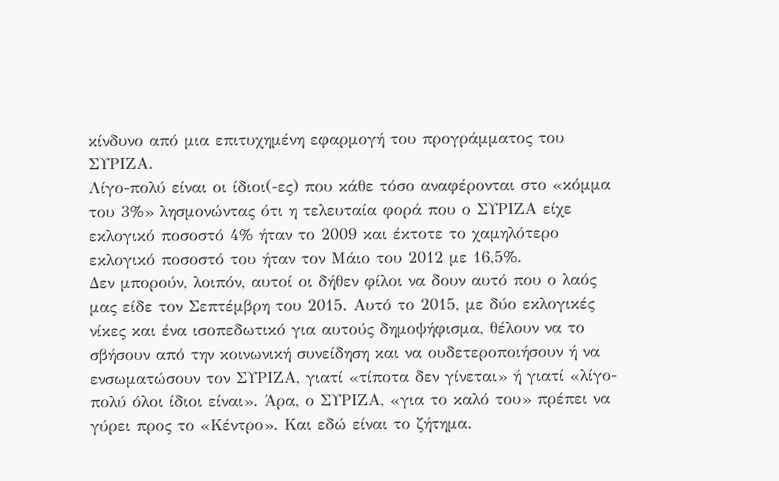κίνδυνο από μια επιτυχημένη εφαρμογή του προγράμματος του ΣΥΡΙΖΑ.
Λίγο-πολύ είναι οι ίδιοι(-ες) που κάθε τόσο αναφέρονται στο «κόμμα του 3%» λησμονώντας ότι η τελευταία φορά που ο ΣΥΡΙΖΑ είχε εκλογικό ποσοστό 4% ήταν το 2009 και έκτοτε το χαμηλότερο εκλογικό ποσοστό του ήταν τον Μάιο του 2012 με 16,5%.
Δεν μπορούν, λοιπόν, αυτοί οι δήθεν φίλοι να δουν αυτό που ο λαός μας είδε τον Σεπτέμβρη του 2015. Αυτό το 2015, με δύο εκλογικές νίκες και ένα ισοπεδωτικό για αυτούς δημοψήφισμα, θέλουν να το σβήσουν από την κοινωνική συνείδηση και να ουδετεροποιήσουν ή να ενσωματώσουν τον ΣΥΡΙΖΑ, γιατί «τίποτα δεν γίνεται» ή γιατί «λίγο-πολύ όλοι ίδιοι είναι». Άρα, ο ΣΥΡΙΖΑ, «για το καλό του» πρέπει να γύρει προς το «Κέντρο». Και εδώ είναι το ζήτημα.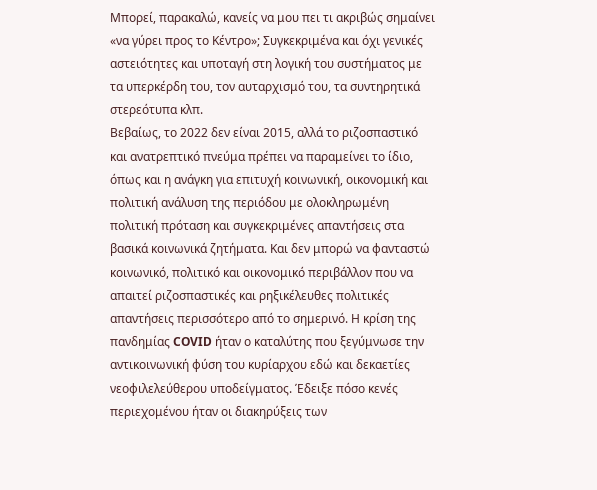Μπορεί, παρακαλώ, κανείς να μου πει τι ακριβώς σημαίνει «να γύρει προς το Κέντρο»; Συγκεκριμένα και όχι γενικές αστειότητες και υποταγή στη λογική του συστήματος με τα υπερκέρδη του, τον αυταρχισμό του, τα συντηρητικά στερεότυπα κλπ.
Βεβαίως, το 2022 δεν είναι 2015, αλλά το ριζοσπαστικό και ανατρεπτικό πνεύμα πρέπει να παραμείνει το ίδιο, όπως και η ανάγκη για επιτυχή κοινωνική, οικονομική και πολιτική ανάλυση της περιόδου με ολοκληρωμένη πολιτική πρόταση και συγκεκριμένες απαντήσεις στα βασικά κοινωνικά ζητήματα. Και δεν μπορώ να φανταστώ κοινωνικό, πολιτικό και οικονομικό περιβάλλον που να απαιτεί ριζοσπαστικές και ρηξικέλευθες πολιτικές απαντήσεις περισσότερο από το σημερινό. Η κρίση της πανδημίας COVID ήταν ο καταλύτης που ξεγύμνωσε την αντικοινωνική φύση του κυρίαρχου εδώ και δεκαετίες νεοφιλελεύθερου υποδείγματος. Έδειξε πόσο κενές περιεχομένου ήταν οι διακηρύξεις των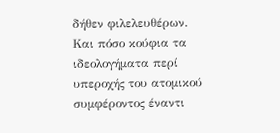δήθεν φιλελευθέρων. Και πόσο κούφια τα ιδεολογήματα περί υπεροχής του ατομικού συμφέροντος έναντι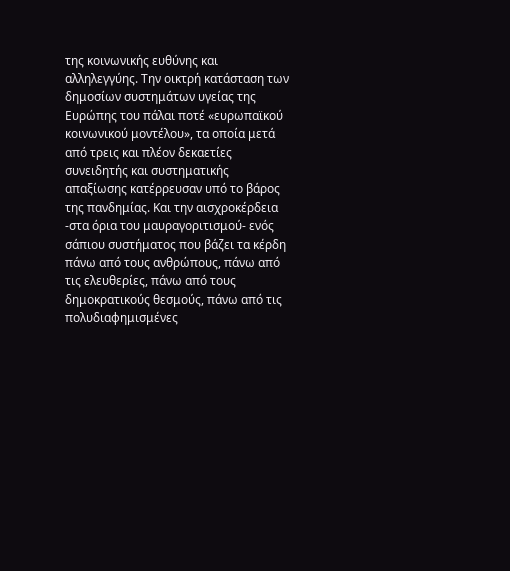της κοινωνικής ευθύνης και αλληλεγγύης. Την οικτρή κατάσταση των δημοσίων συστημάτων υγείας της Ευρώπης του πάλαι ποτέ «ευρωπαϊκού κοινωνικού μοντέλου», τα οποία μετά από τρεις και πλέον δεκαετίες συνειδητής και συστηματικής απαξίωσης κατέρρευσαν υπό το βάρος της πανδημίας. Και την αισχροκέρδεια -στα όρια του μαυραγοριτισμού- ενός σάπιου συστήματος που βάζει τα κέρδη πάνω από τους ανθρώπους, πάνω από τις ελευθερίες, πάνω από τους δημοκρατικούς θεσμούς, πάνω από τις πολυδιαφημισμένες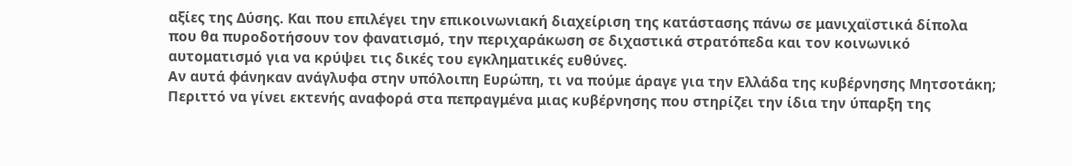αξίες της Δύσης. Και που επιλέγει την επικοινωνιακή διαχείριση της κατάστασης πάνω σε μανιχαϊστικά δίπολα που θα πυροδοτήσουν τον φανατισμό, την περιχαράκωση σε διχαστικά στρατόπεδα και τον κοινωνικό αυτοματισμό για να κρύψει τις δικές του εγκληματικές ευθύνες.
Αν αυτά φάνηκαν ανάγλυφα στην υπόλοιπη Ευρώπη, τι να πούμε άραγε για την Ελλάδα της κυβέρνησης Μητσοτάκη; Περιττό να γίνει εκτενής αναφορά στα πεπραγμένα μιας κυβέρνησης που στηρίζει την ίδια την ύπαρξη της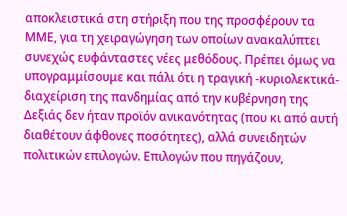αποκλειστικά στη στήριξη που της προσφέρουν τα ΜΜΕ, για τη χειραγώγηση των οποίων ανακαλύπτει συνεχώς ευφάνταστες νέες μεθόδους. Πρέπει όμως να υπογραμμίσουμε και πάλι ότι η τραγική -κυριολεκτικά- διαχείριση της πανδημίας από την κυβέρνηση της Δεξιάς δεν ήταν προϊόν ανικανότητας (που κι από αυτή διαθέτουν άφθονες ποσότητες), αλλά συνειδητών πολιτικών επιλογών. Επιλογών που πηγάζουν,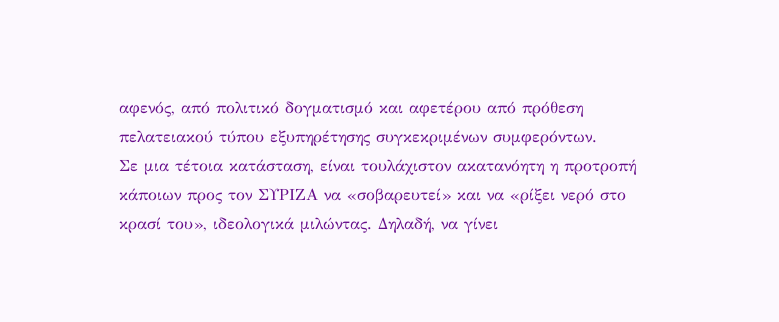αφενός, από πολιτικό δογματισμό και αφετέρου από πρόθεση πελατειακού τύπου εξυπηρέτησης συγκεκριμένων συμφερόντων.
Σε μια τέτοια κατάσταση, είναι τουλάχιστον ακατανόητη η προτροπή κάποιων προς τον ΣΥΡΙΖΑ να «σοβαρευτεί» και να «ρίξει νερό στο κρασί του», ιδεολογικά μιλώντας. Δηλαδή, να γίνει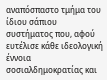αναπόσπαστο τμήμα του ίδιου σάπιου συστήματος που, αφού ευτέλισε κάθε ιδεολογική έννοια σοσιαλδημοκρατίας και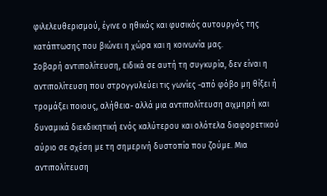φιλελευθερισμού, έγινε ο ηθικός και φυσικός αυτουργός της κατάπτωσης που βιώνει η χώρα και η κοινωνία μας.
Σοβαρή αντιπολίτευση, ειδικά σε αυτή τη συγκυρία, δεν είναι η αντιπολίτευση που στρογγυλεύει τις γωνίες -από φόβο μη θίξει ή τρομάξει ποιους, αλήθεια- αλλά μια αντιπολίτευση αιχμηρή και δυναμικά διεκδικητική ενός καλύτερου και ολότελα διαφορετικού αύριο σε σχέση με τη σημερινή δυστοπία που ζούμε. Μια αντιπολίτευση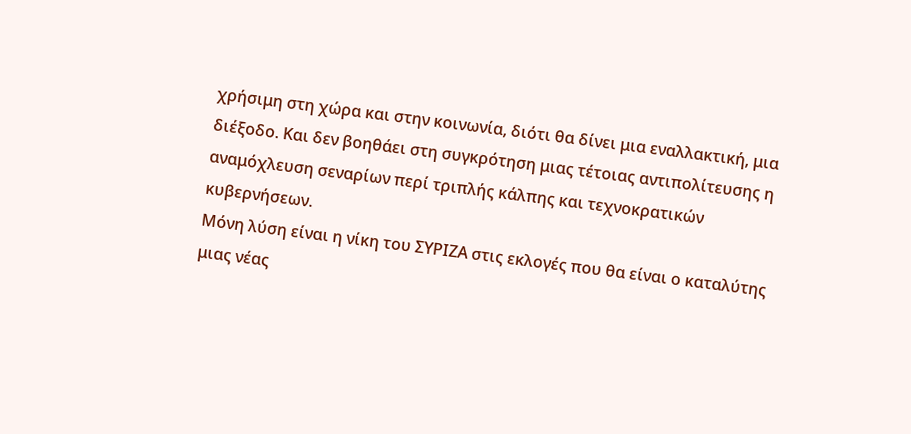χρήσιμη στη χώρα και στην κοινωνία, διότι θα δίνει μια εναλλακτική, μια διέξοδο. Και δεν βοηθάει στη συγκρότηση μιας τέτοιας αντιπολίτευσης η αναμόχλευση σεναρίων περί τριπλής κάλπης και τεχνοκρατικών κυβερνήσεων.
Μόνη λύση είναι η νίκη του ΣΥΡΙΖΑ στις εκλογές που θα είναι ο καταλύτης μιας νέας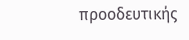προοδευτικής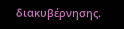διακυβέρνησης.